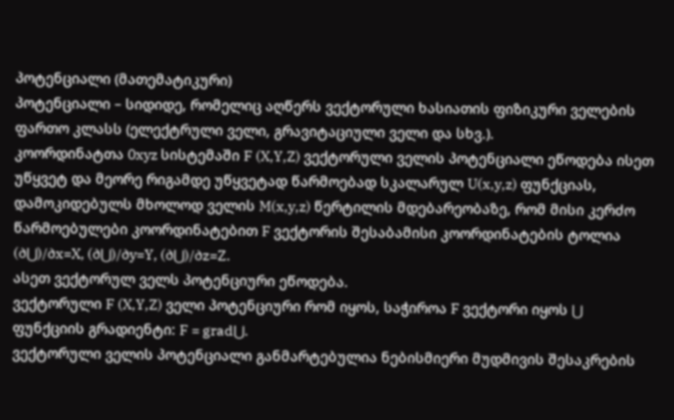პოტენციალი (მათემატიკური)
პოტენციალი – სიდიდე, რომელიც აღწერს ვექტორული ხასიათის ფიზიკური ველების ფართო კლასს (ელექტრული ველი, გრავიტაციული ველი და სხვ.).
კოორდინატთა 0xyz სისტემაში F (X,Y,Z) ვექტორული ველის პოტენციალი ეწოდება ისეთ უწყვეტ და მეორე რიგამდე უწყვეტად წარმოებად სკალარულ U(x,y,z) ფუნქციას, დამოკიდებულს მხოლოდ ველის M(x,y,z) წერტილის მდებარეობაზე, რომ მისი კერძო წარმოებულები კოორდინატებით F ვექტორის შესაბამისი კოორდინატების ტოლია
(∂⋃)/∂x=X, (∂⋃)/∂y=Y, (∂⋃)/∂z=Z.
ასეთ ვექტორულ ველს პოტენციური ეწოდება.
ვექტორული F (X,Y,Z) ველი პოტენციური რომ იყოს, საჭიროა F ვექტორი იყოს ⋃ ფუნქციის გრადიენტი: F = grad⋃.
ვექტორული ველის პოტენციალი განმარტებულია ნებისმიერი მუდმივის შესაკრების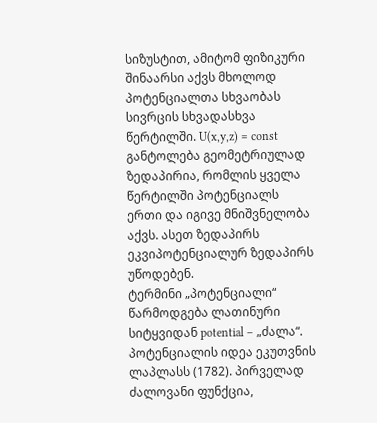სიზუსტით, ამიტომ ფიზიკური შინაარსი აქვს მხოლოდ პოტენციალთა სხვაობას სივრცის სხვადასხვა წერტილში. U(x,y,z) = const განტოლება გეომეტრიულად ზედაპირია, რომლის ყველა წერტილში პოტენციალს ერთი და იგივე მნიშვნელობა აქვს. ასეთ ზედაპირს ეკვიპოტენციალურ ზედაპირს უწოდებენ.
ტერმინი „პოტენციალი“ წარმოდგება ლათინური სიტყვიდან potential – „ძალა“.
პოტენციალის იდეა ეკუთვნის ლაპლასს (1782). პირველად ძალოვანი ფუნქცია,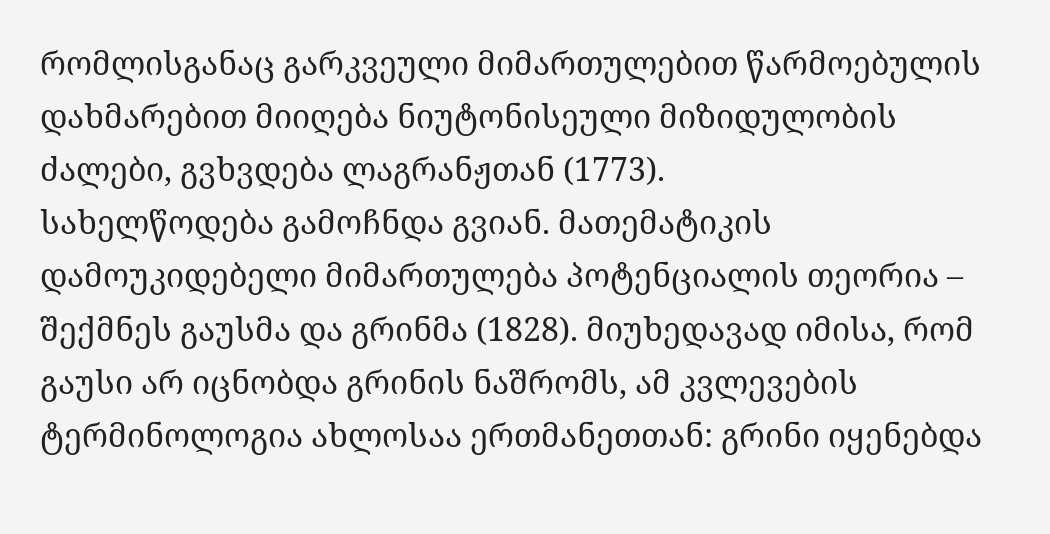რომლისგანაც გარკვეული მიმართულებით წარმოებულის დახმარებით მიიღება ნიუტონისეული მიზიდულობის ძალები, გვხვდება ლაგრანჟთან (1773).
სახელწოდება გამოჩნდა გვიან. მათემატიკის დამოუკიდებელი მიმართულება პოტენციალის თეორია – შექმნეს გაუსმა და გრინმა (1828). მიუხედავად იმისა, რომ გაუსი არ იცნობდა გრინის ნაშრომს, ამ კვლევების ტერმინოლოგია ახლოსაა ერთმანეთთან: გრინი იყენებდა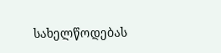სახელწოდებას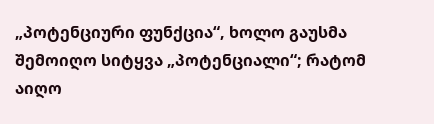„პოტენციური ფუნქცია“, ხოლო გაუსმა შემოიღო სიტყვა „პოტენციალი“; რატომ აიღო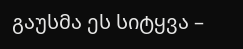გაუსმა ეს სიტყვა –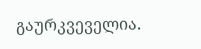გაურკვეველია.